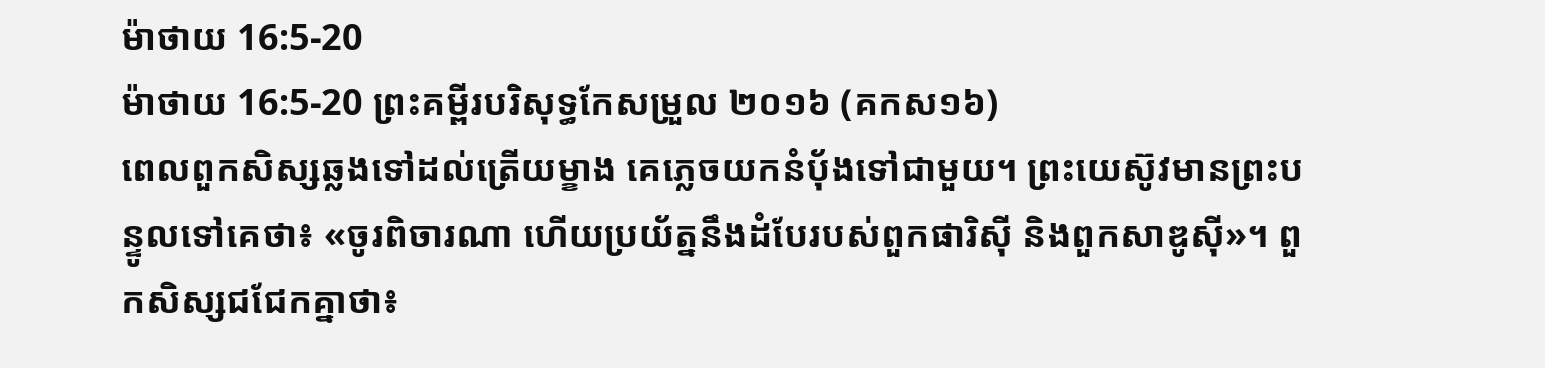ម៉ាថាយ 16:5-20
ម៉ាថាយ 16:5-20 ព្រះគម្ពីរបរិសុទ្ធកែសម្រួល ២០១៦ (គកស១៦)
ពេលពួកសិស្សឆ្លងទៅដល់ត្រើយម្ខាង គេភ្លេចយកនំបុ័ងទៅជាមួយ។ ព្រះយេស៊ូវមានព្រះបន្ទូលទៅគេថា៖ «ចូរពិចារណា ហើយប្រយ័ត្ននឹងដំបែរបស់ពួកផារិស៊ី និងពួកសាឌូស៊ី»។ ពួកសិស្សជជែកគ្នាថា៖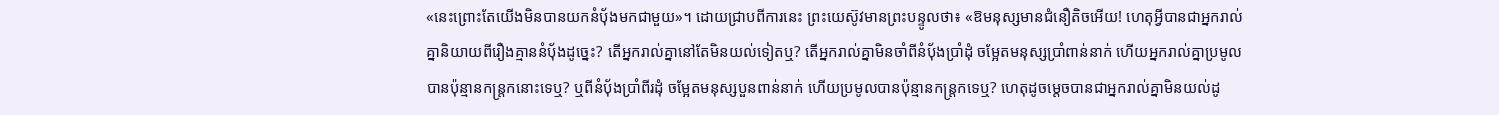«នេះព្រោះតែយើងមិនបានយកនំបុ័ងមកជាមួយ»។ ដោយជ្រាបពីការនេះ ព្រះយេស៊ូវមានព្រះបន្ទូលថា៖ «ឱមនុស្សមានជំនឿតិចអើយ! ហេតុអ្វីបានជាអ្នករាល់គ្នានិយាយពីរឿងគ្មាននំបុ័ងដូច្នេះ? តើអ្នករាល់គ្នានៅតែមិនយល់ទៀតឬ? តើអ្នករាល់គ្នាមិនចាំពីនំបុ័ងប្រាំដុំ ចម្អែតមនុស្សប្រាំពាន់នាក់ ហើយអ្នករាល់គ្នាប្រមូលបានប៉ុន្មានកន្ត្រកនោះទេឬ? ឬពីនំបុ័ងប្រាំពីរដុំ ចម្អែតមនុស្សបួនពាន់នាក់ ហើយប្រមូលបានប៉ុន្មានកន្ត្រកទេឬ? ហេតុដូចម្តេចបានជាអ្នករាល់គ្នាមិនយល់ដូ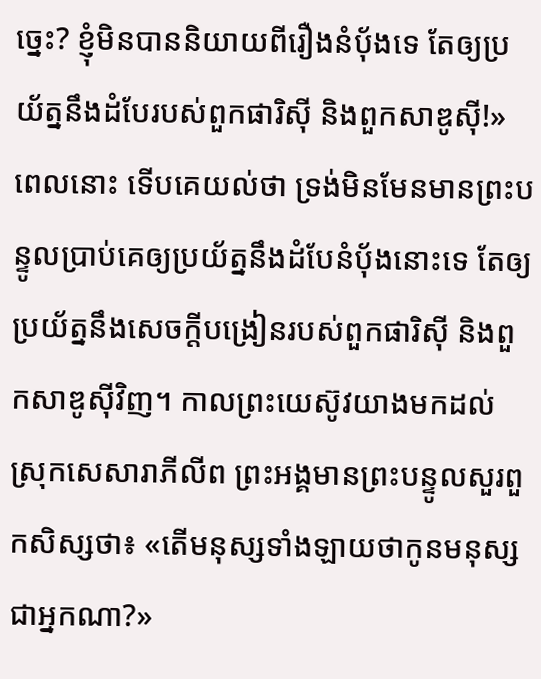ច្នេះ? ខ្ញុំមិនបាននិយាយពីរឿងនំប៉័ងទេ តែឲ្យប្រយ័ត្ននឹងដំបែរបស់ពួកផារិស៊ី និងពួកសាឌូស៊ី!» ពេលនោះ ទើបគេយល់ថា ទ្រង់មិនមែនមានព្រះបន្ទូលប្រាប់គេឲ្យប្រយ័ត្ននឹងដំបែនំប៉័ងនោះទេ តែឲ្យប្រយ័ត្ននឹងសេចក្ដីបង្រៀនរបស់ពួកផារិស៊ី និងពួកសាឌូស៊ីវិញ។ កាលព្រះយេស៊ូវយាងមកដល់ស្រុកសេសារាភីលីព ព្រះអង្គមានព្រះបន្ទូលសួរពួកសិស្សថា៖ «តើមនុស្សទាំងឡាយថាកូនមនុស្សជាអ្នកណា?»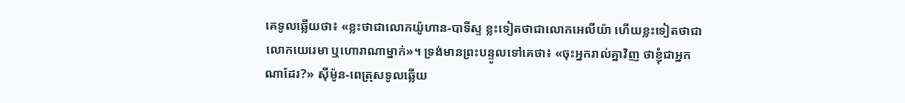គេទូលឆ្លើយថា៖ «ខ្លះថាជាលោកយ៉ូហាន-បាទីស្ទ ខ្លះទៀតថាជាលោកអេលីយ៉ា ហើយខ្លះទៀតថាជាលោកយេរេមា ឬហោរាណាម្នាក់»។ ទ្រង់មានព្រះបន្ទូលទៅគេថា៖ «ចុះអ្នករាល់គ្នាវិញ ថាខ្ញុំជាអ្នកណាដែរ?» ស៊ីម៉ូន-ពេត្រុសទូលឆ្លើយ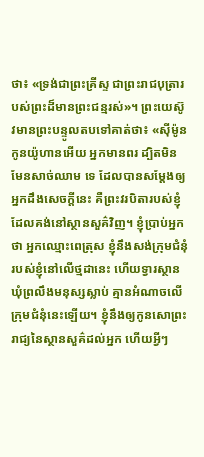ថា៖ «ទ្រង់ជាព្រះគ្រីស្ទ ជាព្រះរាជបុត្រារបស់ព្រះដ៏មានព្រះជន្មរស់»។ ព្រះយេស៊ូវមានព្រះបន្ទូលតបទៅគាត់ថា៖ «ស៊ីម៉ូន កូនយ៉ូហានអើយ អ្នកមានពរ ដ្បិតមិនមែនសាច់ឈាម ទេ ដែលបានសម្តែងឲ្យអ្នកដឹងសេចក្ដីនេះ គឺព្រះវរបិតារបស់ខ្ញុំដែលគង់នៅស្ថានសួគ៌វិញ។ ខ្ញុំប្រាប់អ្នកថា អ្នកឈ្មោះពេត្រុស ខ្ញុំនឹងសង់ក្រុមជំនុំរបស់ខ្ញុំនៅលើថ្មដានេះ ហើយទ្វារស្ថានឃុំព្រលឹងមនុស្សស្លាប់ គ្មានអំណាចលើក្រុមជំនុំនេះឡើយ។ ខ្ញុំនឹងឲ្យកូនសោព្រះរាជ្យនៃស្ថានសួគ៌ដល់អ្នក ហើយអ្វីៗ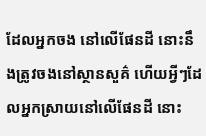ដែលអ្នកចង នៅលើផែនដី នោះនឹងត្រូវចងនៅស្ថានសួគ៌ ហើយអ្វីៗដែលអ្នកស្រាយនៅលើផែនដី នោះ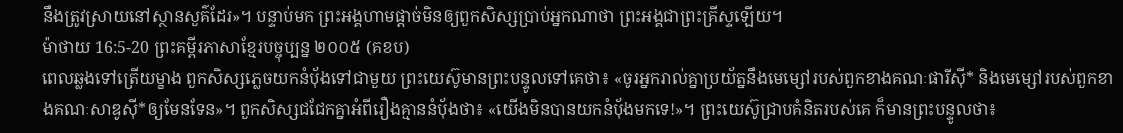នឹងត្រូវស្រាយនៅស្ថានសួគ៌ដែរ»។ បន្ទាប់មក ព្រះអង្គហាមផ្ដាច់មិនឲ្យពួកសិស្សប្រាប់អ្នកណាថា ព្រះអង្គជាព្រះគ្រីស្ទឡើយ។
ម៉ាថាយ 16:5-20 ព្រះគម្ពីរភាសាខ្មែរបច្ចុប្បន្ន ២០០៥ (គខប)
ពេលឆ្លងទៅត្រើយម្ខាង ពួកសិស្សភ្លេចយកនំប៉័ងទៅជាមួយ ព្រះយេស៊ូមានព្រះបន្ទូលទៅគេថា៖ «ចូរអ្នករាល់គ្នាប្រយ័ត្ននឹងមេម្សៅរបស់ពួកខាងគណៈផារីស៊ី* និងមេម្សៅរបស់ពួកខាងគណៈសាឌូស៊ី*ឲ្យមែនទែន»។ ពួកសិស្សជជែកគ្នាអំពីរឿងគ្មាននំប៉័ងថា៖ «យើងមិនបានយកនំប៉័ងមកទេ!»។ ព្រះយេស៊ូជ្រាបគំនិតរបស់គេ ក៏មានព្រះបន្ទូលថា៖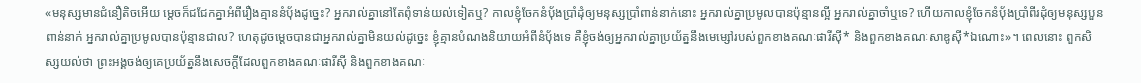«មនុស្សមានជំនឿតិចអើយ ម្ដេចក៏ជជែកគ្នាអំពីរឿងគ្មាននំប៉័ងដូច្នេះ? អ្នករាល់គ្នានៅតែពុំទាន់យល់ទៀតឬ? កាលខ្ញុំចែកនំប៉័ងប្រាំដុំឲ្យមនុស្សប្រាំពាន់នាក់នោះ អ្នករាល់គ្នាប្រមូលបានប៉ុន្មានល្អី អ្នករាល់គ្នាចាំឬទេ? ហើយកាលខ្ញុំចែកនំប៉័ងប្រាំពីរដុំឲ្យមនុស្សបួនពាន់នាក់ អ្នករាល់គ្នាប្រមូលបានប៉ុន្មានជាល? ហេតុដូចម្ដេចបានជាអ្នករាល់គ្នាមិនយល់ដូច្នេះ ខ្ញុំគ្មានបំណងនិយាយអំពីនំប៉័ងទេ គឺខ្ញុំចង់ឲ្យអ្នករាល់គ្នាប្រយ័ត្ននឹងមេម្សៅរបស់ពួកខាងគណៈផារីស៊ី* និងពួកខាងគណៈសាឌូស៊ី*ឯណោះ»។ ពេលនោះ ពួកសិស្សយល់ថា ព្រះអង្គចង់ឲ្យគេប្រយ័ត្ននឹងសេចក្ដីដែលពួកខាងគណៈផារីស៊ី និងពួកខាងគណៈ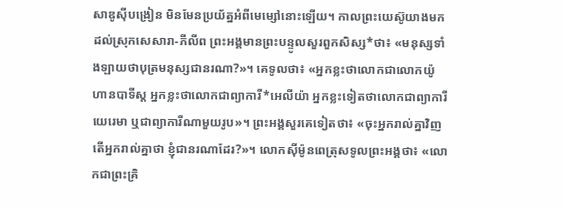សាឌូស៊ីបង្រៀន មិនមែនប្រយ័ត្នអំពីមេម្សៅនោះឡើយ។ កាលព្រះយេស៊ូយាងមកដល់ស្រុកសេសារា-ភីលីព ព្រះអង្គមានព្រះបន្ទូលសួរពួកសិស្ស*ថា៖ «មនុស្សទាំងឡាយថាបុត្រមនុស្សជានរណា?»។ គេទូលថា៖ «អ្នកខ្លះថាលោកជាលោកយ៉ូហានបាទីស្ដ អ្នកខ្លះថាលោកជាព្យាការី*អេលីយ៉ា អ្នកខ្លះទៀតថាលោកជាព្យាការីយេរេមា ឬជាព្យាការីណាមួយរូប»។ ព្រះអង្គសួរគេទៀតថា៖ «ចុះអ្នករាល់គ្នាវិញ តើអ្នករាល់គ្នាថា ខ្ញុំជានរណាដែរ?»។ លោកស៊ីម៉ូនពេត្រុសទូលព្រះអង្គថា៖ «លោកជាព្រះគ្រិ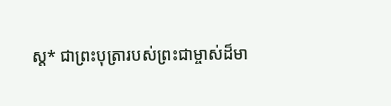ស្ត* ជាព្រះបុត្រារបស់ព្រះជាម្ចាស់ដ៏មា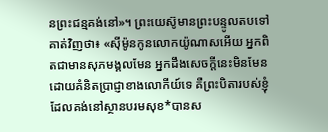នព្រះជន្មគង់នៅ»។ ព្រះយេស៊ូមានព្រះបន្ទូលតបទៅគាត់វិញថា៖ «ស៊ីម៉ូនកូនលោកយ៉ូណាសអើយ អ្នកពិតជាមានសុភមង្គលមែន អ្នកដឹងសេចក្ដីនេះមិនមែនដោយគំនិតប្រាជ្ញាខាងលោកីយ៍ទេ គឺព្រះបិតារបស់ខ្ញុំដែលគង់នៅស្ថានបរមសុខ*បានស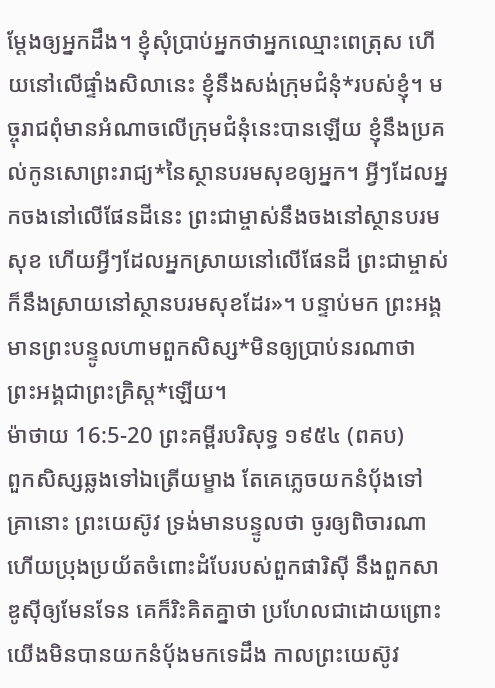ម្តែងឲ្យអ្នកដឹង។ ខ្ញុំសុំប្រាប់អ្នកថាអ្នកឈ្មោះពេត្រុស ហើយនៅលើផ្ទាំងសិលានេះ ខ្ញុំនឹងសង់ក្រុមជំនុំ*របស់ខ្ញុំ។ មច្ចុរាជពុំមានអំណាចលើក្រុមជំនុំនេះបានឡើយ ខ្ញុំនឹងប្រគល់កូនសោព្រះរាជ្យ*នៃស្ថានបរមសុខឲ្យអ្នក។ អ្វីៗដែលអ្នកចងនៅលើផែនដីនេះ ព្រះជាម្ចាស់នឹងចងនៅស្ថានបរមសុខ ហើយអ្វីៗដែលអ្នកស្រាយនៅលើផែនដី ព្រះជាម្ចាស់ក៏នឹងស្រាយនៅស្ថានបរមសុខដែរ»។ បន្ទាប់មក ព្រះអង្គមានព្រះបន្ទូលហាមពួកសិស្ស*មិនឲ្យប្រាប់នរណាថា ព្រះអង្គជាព្រះគ្រិស្ត*ឡើយ។
ម៉ាថាយ 16:5-20 ព្រះគម្ពីរបរិសុទ្ធ ១៩៥៤ (ពគប)
ពួកសិស្សឆ្លងទៅឯត្រើយម្ខាង តែគេភ្លេចយកនំបុ័ងទៅ គ្រានោះ ព្រះយេស៊ូវ ទ្រង់មានបន្ទូលថា ចូរឲ្យពិចារណា ហើយប្រុងប្រយ័តចំពោះដំបែរបស់ពួកផារិស៊ី នឹងពួកសាឌូស៊ីឲ្យមែនទែន គេក៏រិះគិតគ្នាថា ប្រហែលជាដោយព្រោះយើងមិនបានយកនំបុ័ងមកទេដឹង កាលព្រះយេស៊ូវ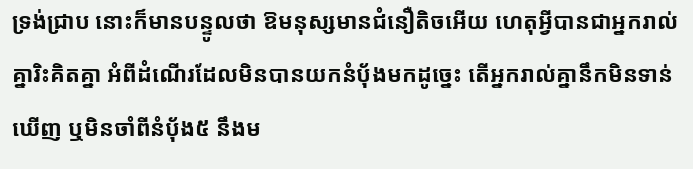ទ្រង់ជ្រាប នោះក៏មានបន្ទូលថា ឱមនុស្សមានជំនឿតិចអើយ ហេតុអ្វីបានជាអ្នករាល់គ្នារិះគិតគ្នា អំពីដំណើរដែលមិនបានយកនំបុ័ងមកដូច្នេះ តើអ្នករាល់គ្នានឹកមិនទាន់ឃើញ ឬមិនចាំពីនំបុ័ង៥ នឹងម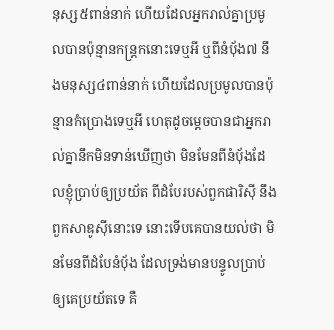នុស្ស៥ពាន់នាក់ ហើយដែលអ្នករាល់គ្នាប្រមូលបានប៉ុន្មានកន្ត្រកនោះទេឬអី ឬពីនំបុ័ង៧ នឹងមនុស្ស៤ពាន់នាក់ ហើយដែលប្រមូលបានប៉ុន្មានកំប្រោងទេឬអី ហេតុដូចម្តេចបានជាអ្នករាល់គ្នានឹកមិនទាន់ឃើញថា មិនមែនពីនំបុ័ងដែលខ្ញុំប្រាប់ឲ្យប្រយ័ត ពីដំបែរបស់ពួកផារិស៊ី នឹងពួកសាឌូស៊ីនោះទេ នោះទើបគេបានយល់ថា មិនមែនពីដំបែនំបុ័ង ដែលទ្រង់មានបន្ទូលប្រាប់ឲ្យគេប្រយ័តទេ គឺ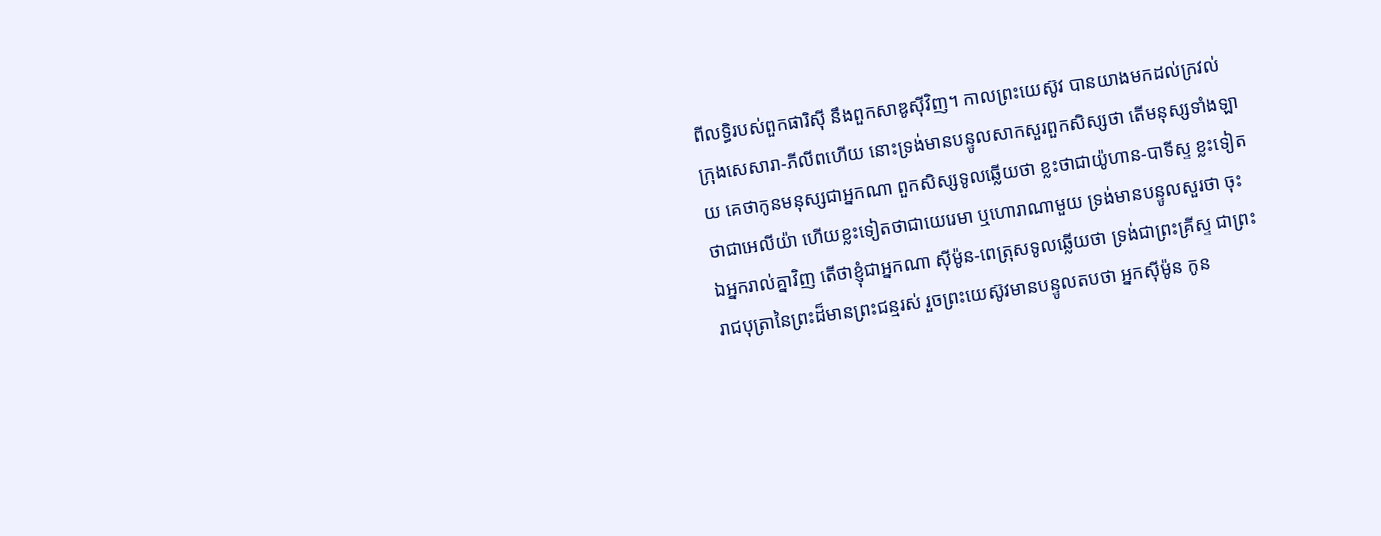ពីលទ្ធិរបស់ពួកផារិស៊ី នឹងពួកសាឌូស៊ីវិញ។ កាលព្រះយេស៊ូវ បានយាងមកដល់ក្រវល់ក្រុងសេសារា-ភីលីពហើយ នោះទ្រង់មានបន្ទូលសាកសួរពួកសិស្សថា តើមនុស្សទាំងឡាយ គេថាកូនមនុស្សជាអ្នកណា ពួកសិស្សទូលឆ្លើយថា ខ្លះថាជាយ៉ូហាន-បាទីស្ទ ខ្លះទៀតថាជាអេលីយ៉ា ហើយខ្លះទៀតថាជាយេរេមា ឬហោរាណាមួយ ទ្រង់មានបន្ទូលសួរថា ចុះឯអ្នករាល់គ្នាវិញ តើថាខ្ញុំជាអ្នកណា ស៊ីម៉ូន-ពេត្រុសទូលឆ្លើយថា ទ្រង់ជាព្រះគ្រីស្ទ ជាព្រះរាជបុត្រានៃព្រះដ៏មានព្រះជន្មរស់ រួចព្រះយេស៊ូវមានបន្ទូលតបថា អ្នកស៊ីម៉ូន កូន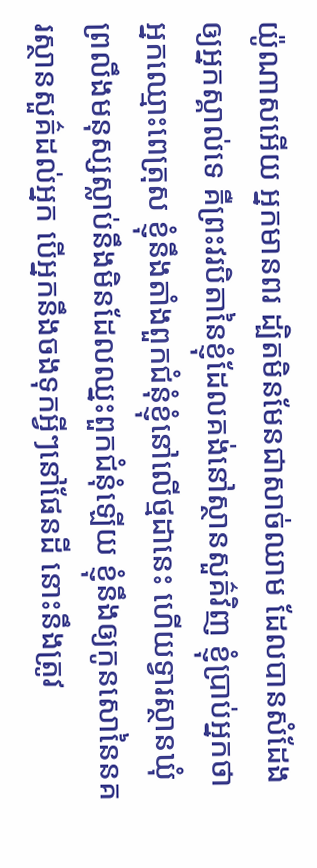យ៉ូណាសអើយ អ្នកមានពរ ដ្បិតមិនមែនជាសាច់ឈាម ដែលបានសំដែងឲ្យអ្នកស្គាល់ទេ គឺព្រះវរបិតានៃខ្ញុំដែលគង់នៅស្ថានសួគ៌វិញ ខ្ញុំប្រាប់អ្នកថា អ្នកឈ្មោះពេត្រុស ខ្ញុំនឹងតាំងពួកជំនុំខ្ញុំនៅលើថ្មដានេះ ហើយទ្វារស្ថានឃុំព្រលឹងមនុស្សស្លាប់នឹងមិនដែលឈ្នះពួកជំនុំឡើយ ខ្ញុំនឹងឲ្យកូនសោនៃនគរស្ថានសួគ៌ដល់អ្នក បើអ្នកនឹងចងទុកអ្វីៗនៅផែនដី នោះនឹងត្រូវ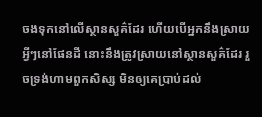ចងទុកនៅលើស្ថានសួគ៌ដែរ ហើយបើអ្នកនឹងស្រាយអ្វីៗនៅផែនដី នោះនឹងត្រូវស្រាយនៅស្ថានសួគ៌ដែរ រួចទ្រង់ហាមពួកសិស្ស មិនឲ្យគេប្រាប់ដល់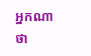អ្នកណាថា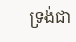ទ្រង់ជា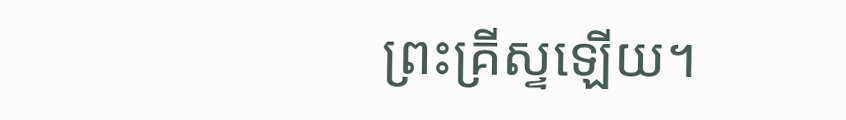ព្រះគ្រីស្ទឡើយ។